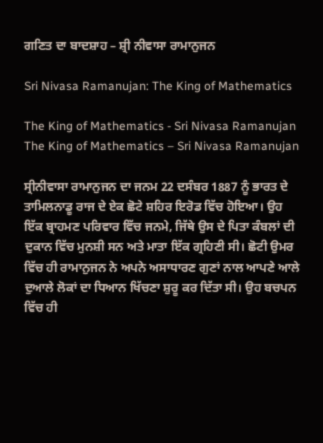ਗਣਿਤ ਦਾ ਬਾਦਸ਼ਾਹ – ਸ਼੍ਰੀ ਨੀਵਾਸਾ ਰਾਮਾਨੁਜਨ

Sri Nivasa Ramanujan: The King of Mathematics

The King of Mathematics - Sri Nivasa Ramanujan
The King of Mathematics – Sri Nivasa Ramanujan

ਸ੍ਰੀਨੀਵਾਸਾ ਰਾਮਾਨੁਜਨ ਦਾ ਜਨਮ 22 ਦਸੰਬਰ 1887 ਨੂੰ ਭਾਰਤ ਦੇ ਤਾਮਿਲਨਾਡੂ ਰਾਜ ਦੇ ਏਕ ਛੋਟੇ ਸ਼ਹਿਰ ਇਰੋਡ ਵਿੱਚ ਹੋਇਆ। ਉਹ ਇੱਕ ਬ੍ਰਾਹਮਣ ਪਰਿਵਾਰ ਵਿੱਚ ਜਨਮੇ, ਜਿੱਥੇ ਉਸ ਦੇ ਪਿਤਾ ਕੰਬਲਾਂ ਦੀ ਦੁਕਾਨ ਵਿੱਚ ਮੁਨਸ਼ੀ ਸਨ ਅਤੇ ਮਾਤਾ ਇੱਕ ਗ੍ਰਹਿਣੀ ਸੀ। ਛੋਟੀ ਉਮਰ ਵਿੱਚ ਹੀ ਰਾਮਾਨੁਜਨ ਨੇ ਅਪਨੇ ਅਸਾਧਾਰਣ ਗੁਣਾਂ ਨਾਲ ਆਪਣੇ ਆਲੇ ਦੁਆਲੇ ਲੋਕਾਂ ਦਾ ਧਿਆਨ ਖਿੱਚਣਾ ਸ਼ੁਰੂ ਕਰ ਦਿੱਤਾ ਸੀ। ਉਹ ਬਚਪਨ ਵਿੱਚ ਹੀ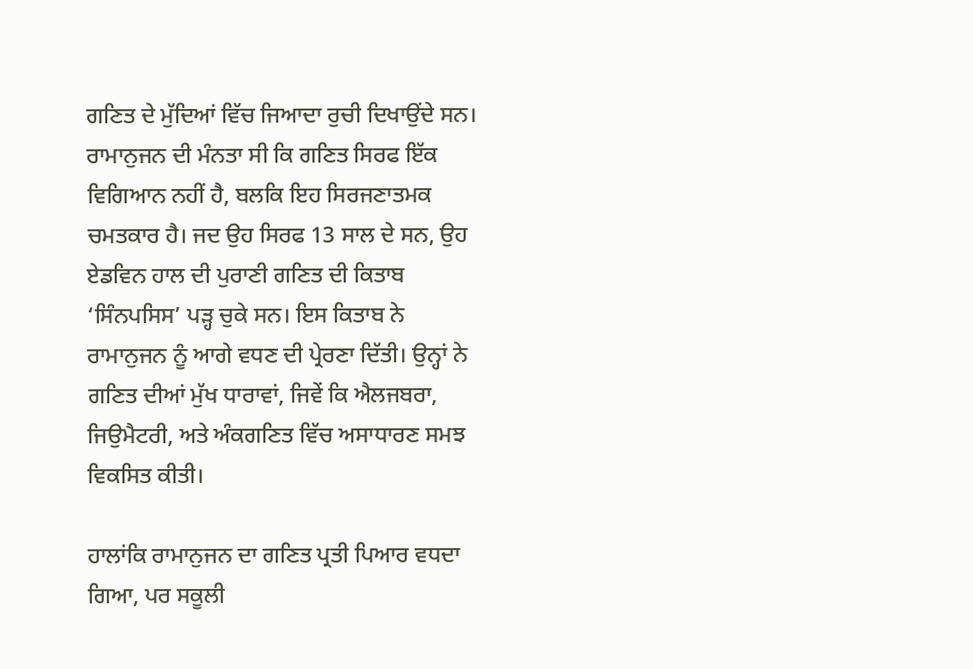ਗਣਿਤ ਦੇ ਮੁੱਦਿਆਂ ਵਿੱਚ ਜਿਆਦਾ ਰੁਚੀ ਦਿਖਾਉਂਦੇ ਸਨ। ਰਾਮਾਨੁਜਨ ਦੀ ਮੰਨਤਾ ਸੀ ਕਿ ਗਣਿਤ ਸਿਰਫ ਇੱਕ ਵਿਗਿਆਨ ਨਹੀਂ ਹੈ, ਬਲਕਿ ਇਹ ਸਿਰਜਣਾਤਮਕ ਚਮਤਕਾਰ ਹੈ। ਜਦ ਉਹ ਸਿਰਫ 13 ਸਾਲ ਦੇ ਸਨ, ਉਹ ਏਡਵਿਨ ਹਾਲ ਦੀ ਪੁਰਾਣੀ ਗਣਿਤ ਦੀ ਕਿਤਾਬ ‘ਸਿੰਨਪਸਿਸ’ ਪੜ੍ਹ ਚੁਕੇ ਸਨ। ਇਸ ਕਿਤਾਬ ਨੇ ਰਾਮਾਨੁਜਨ ਨੂੰ ਆਗੇ ਵਧਣ ਦੀ ਪ੍ਰੇਰਣਾ ਦਿੱਤੀ। ਉਨ੍ਹਾਂ ਨੇ ਗਣਿਤ ਦੀਆਂ ਮੁੱਖ ਧਾਰਾਵਾਂ, ਜਿਵੇਂ ਕਿ ਐਲਜਬਰਾ, ਜਿਉਮੈਟਰੀ, ਅਤੇ ਅੰਕਗਣਿਤ ਵਿੱਚ ਅਸਾਧਾਰਣ ਸਮਝ ਵਿਕਸਿਤ ਕੀਤੀ।

ਹਾਲਾਂਕਿ ਰਾਮਾਨੁਜਨ ਦਾ ਗਣਿਤ ਪ੍ਰਤੀ ਪਿਆਰ ਵਧਦਾ ਗਿਆ, ਪਰ ਸਕੂਲੀ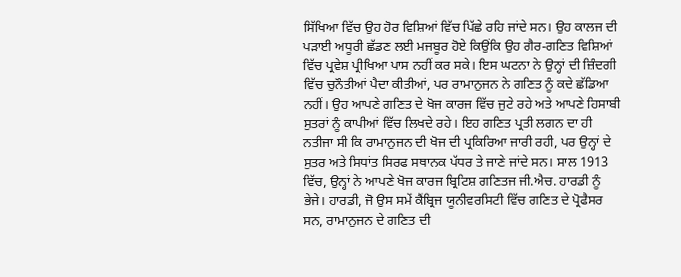ਸਿੱਖਿਆ ਵਿੱਚ ਉਹ ਹੋਰ ਵਿਸ਼ਿਆਂ ਵਿੱਚ ਪਿੱਛੇ ਰਹਿ ਜਾਂਦੇ ਸਨ। ਉਹ ਕਾਲਜ ਦੀ ਪੜਾਈ ਅਧੂਰੀ ਛੱਡਣ ਲਈ ਮਜਬੂਰ ਹੋਏ ਕਿਉਂਕਿ ਉਹ ਗੈਰ-ਗਣਿਤ ਵਿਸ਼ਿਆਂ ਵਿੱਚ ਪ੍ਰਵੇਸ਼ ਪ੍ਰੀਖਿਆ ਪਾਸ ਨਹੀਂ ਕਰ ਸਕੇ। ਇਸ ਘਟਨਾ ਨੇ ਉਨ੍ਹਾਂ ਦੀ ਜ਼ਿੰਦਗੀ ਵਿੱਚ ਚੁਨੌਤੀਆਂ ਪੈਦਾ ਕੀਤੀਆਂ, ਪਰ ਰਾਮਾਨੁਜਨ ਨੇ ਗਣਿਤ ਨੂੰ ਕਦੇ ਛੱਡਿਆ ਨਹੀਂ। ਉਹ ਆਪਣੇ ਗਣਿਤ ਦੇ ਖੋਜ ਕਾਰਜ ਵਿੱਚ ਜੁਟੇ ਰਹੇ ਅਤੇ ਆਪਣੇ ਹਿਸਾਬੀ ਸੁਤਰਾਂ ਨੂੰ ਕਾਪੀਆਂ ਵਿੱਚ ਲਿਖਦੇ ਰਹੇ। ਇਹ ਗਣਿਤ ਪ੍ਰਤੀ ਲਗਨ ਦਾ ਹੀ ਨਤੀਜਾ ਸੀ ਕਿ ਰਾਮਾਨੁਜਨ ਦੀ ਖੋਜ ਦੀ ਪ੍ਰਕਿਰਿਆ ਜਾਰੀ ਰਹੀ, ਪਰ ਉਨ੍ਹਾਂ ਦੇ ਸੁਤਰ ਅਤੇ ਸਿਧਾਂਤ ਸਿਰਫ ਸਥਾਨਕ ਪੱਧਰ ਤੇ ਜਾਣੇ ਜਾਂਦੇ ਸਨ। ਸਾਲ 1913 ਵਿੱਚ, ਉਨ੍ਹਾਂ ਨੇ ਆਪਣੇ ਖੋਜ ਕਾਰਜ ਬ੍ਰਿਟਿਸ਼ ਗਣਿਤਜ ਜੀ.ਐਚ. ਹਾਰਡੀ ਨੂੰ ਭੇਜੇ। ਹਾਰਡੀ, ਜੋ ਉਸ ਸਮੇਂ ਕੈਂਬ੍ਰਿਜ ਯੂਨੀਵਰਸਿਟੀ ਵਿੱਚ ਗਣਿਤ ਦੇ ਪ੍ਰੋਫੈਸਰ ਸਨ, ਰਾਮਾਨੁਜਨ ਦੇ ਗਣਿਤ ਦੀ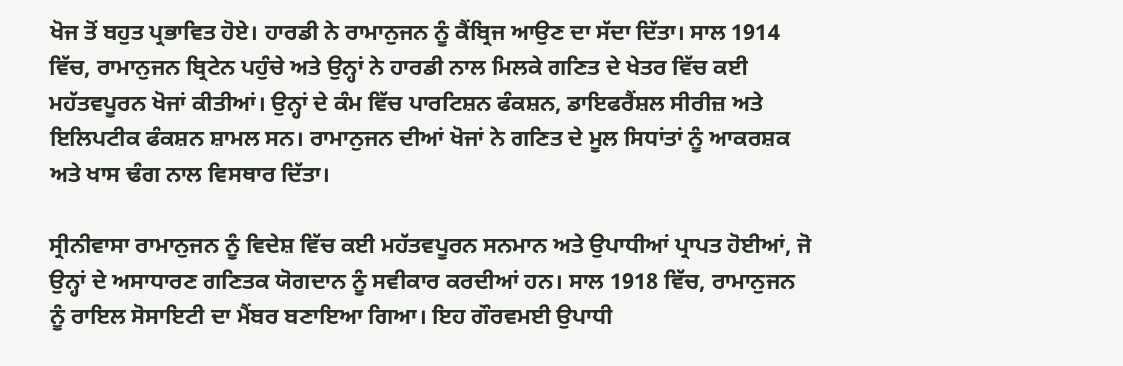ਖੋਜ ਤੋਂ ਬਹੁਤ ਪ੍ਰਭਾਵਿਤ ਹੋਏ। ਹਾਰਡੀ ਨੇ ਰਾਮਾਨੁਜਨ ਨੂੰ ਕੈਂਬ੍ਰਿਜ ਆਉਣ ਦਾ ਸੱਦਾ ਦਿੱਤਾ। ਸਾਲ 1914 ਵਿੱਚ, ਰਾਮਾਨੁਜਨ ਬ੍ਰਿਟੇਨ ਪਹੁੰਚੇ ਅਤੇ ਉਨ੍ਹਾਂ ਨੇ ਹਾਰਡੀ ਨਾਲ ਮਿਲਕੇ ਗਣਿਤ ਦੇ ਖੇਤਰ ਵਿੱਚ ਕਈ ਮਹੱਤਵਪੂਰਨ ਖੋਜਾਂ ਕੀਤੀਆਂ। ਉਨ੍ਹਾਂ ਦੇ ਕੰਮ ਵਿੱਚ ਪਾਰਟਿਸ਼ਨ ਫੰਕਸ਼ਨ, ਡਾਇਫਰੈਂਸ਼ਲ ਸੀਰੀਜ਼ ਅਤੇ ਇਲਿਪਟੀਕ ਫੰਕਸ਼ਨ ਸ਼ਾਮਲ ਸਨ। ਰਾਮਾਨੁਜਨ ਦੀਆਂ ਖੋਜਾਂ ਨੇ ਗਣਿਤ ਦੇ ਮੂਲ ਸਿਧਾਂਤਾਂ ਨੂੰ ਆਕਰਸ਼ਕ ਅਤੇ ਖਾਸ ਢੰਗ ਨਾਲ ਵਿਸਥਾਰ ਦਿੱਤਾ।

ਸ੍ਰੀਨੀਵਾਸਾ ਰਾਮਾਨੁਜਨ ਨੂੰ ਵਿਦੇਸ਼ ਵਿੱਚ ਕਈ ਮਹੱਤਵਪੂਰਨ ਸਨਮਾਨ ਅਤੇ ਉਪਾਧੀਆਂ ਪ੍ਰਾਪਤ ਹੋਈਆਂ, ਜੋ ਉਨ੍ਹਾਂ ਦੇ ਅਸਾਧਾਰਣ ਗਣਿਤਕ ਯੋਗਦਾਨ ਨੂੰ ਸਵੀਕਾਰ ਕਰਦੀਆਂ ਹਨ। ਸਾਲ 1918 ਵਿੱਚ, ਰਾਮਾਨੁਜਨ ਨੂੰ ਰਾਇਲ ਸੋਸਾਇਟੀ ਦਾ ਮੈਂਬਰ ਬਣਾਇਆ ਗਿਆ। ਇਹ ਗੌਰਵਮਈ ਉਪਾਧੀ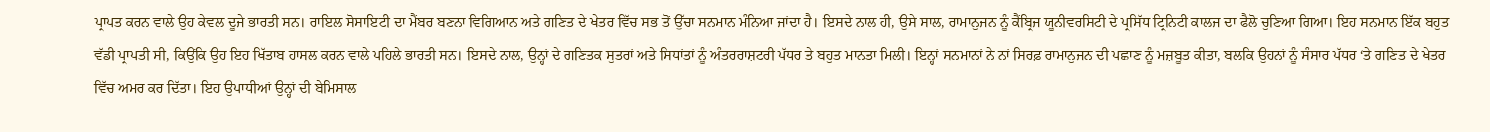ਪ੍ਰਾਪਤ ਕਰਨ ਵਾਲੇ ਉਹ ਕੇਵਲ ਦੂਜੇ ਭਾਰਤੀ ਸਨ। ਰਾਇਲ ਸੋਸਾਇਟੀ ਦਾ ਮੈਂਬਰ ਬਣਨਾ ਵਿਗਿਆਨ ਅਤੇ ਗਣਿਤ ਦੇ ਖੇਤਰ ਵਿੱਚ ਸਭ ਤੋਂ ਉੱਚਾ ਸਨਮਾਨ ਮੰਨਿਆ ਜਾਂਦਾ ਹੈ। ਇਸਦੇ ਨਾਲ ਹੀ, ਉਸੇ ਸਾਲ, ਰਾਮਾਨੁਜਨ ਨੂੰ ਕੈਂਬ੍ਰਿਜ ਯੂਨੀਵਰਸਿਟੀ ਦੇ ਪ੍ਰਸਿੱਧ ਟ੍ਰਿਨਿਟੀ ਕਾਲਜ ਦਾ ਫੈਲੋ ਚੁਣਿਆ ਗਿਆ। ਇਹ ਸਨਮਾਨ ਇੱਕ ਬਹੁਤ ਵੱਡੀ ਪ੍ਰਾਪਤੀ ਸੀ, ਕਿਉਂਕਿ ਉਹ ਇਹ ਖਿੱਤਾਬ ਹਾਸਲ ਕਰਨ ਵਾਲੇ ਪਹਿਲੇ ਭਾਰਤੀ ਸਨ। ਇਸਦੇ ਨਾਲ, ਉਨ੍ਹਾਂ ਦੇ ਗਣਿਤਕ ਸੁਤਰਾਂ ਅਤੇ ਸਿਧਾਂਤਾਂ ਨੂੰ ਅੰਤਰਰਾਸ਼ਟਰੀ ਪੱਧਰ ਤੇ ਬਹੁਤ ਮਾਨਤਾ ਮਿਲੀ। ਇਨ੍ਹਾਂ ਸਨਮਾਨਾਂ ਨੇ ਨਾਂ ਸਿਰਫ਼ ਰਾਮਾਨੁਜਨ ਦੀ ਪਛਾਣ ਨੂੰ ਮਜ਼ਬੂਤ ਕੀਤਾ, ਬਲਕਿ ਉਹਨਾਂ ਨੂੰ ਸੰਸਾਰ ਪੱਧਰ ‘ਤੇ ਗਣਿਤ ਦੇ ਖੇਤਰ ਵਿੱਚ ਅਮਰ ਕਰ ਦਿੱਤਾ। ਇਹ ਉਪਾਧੀਆਂ ਉਨ੍ਹਾਂ ਦੀ ਬੇਮਿਸਾਲ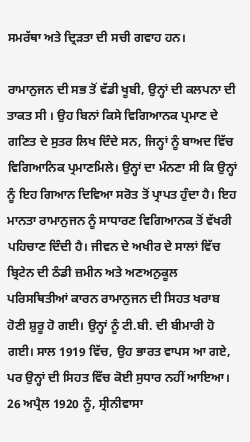ਸਮਰੱਥਾ ਅਤੇ ਦ੍ਰਿੜਤਾ ਦੀ ਸਚੀ ਗਵਾਹ ਹਨ।

ਰਾਮਾਨੁਜਨ ਦੀ ਸਭ ਤੋਂ ਵੱਡੀ ਖੂਬੀ, ਉਨ੍ਹਾਂ ਦੀ ਕਲਪਨਾ ਦੀ ਤਾਕਤ ਸੀ । ਉਹ ਬਿਨਾਂ ਕਿਸੇ ਵਿਗਿਆਨਕ ਪ੍ਰਮਾਣ ਦੇ ਗਣਿਤ ਦੇ ਸੁਤਰ ਲਿਖ ਦਿੰਦੇ ਸਨ, ਜਿਨ੍ਹਾਂ ਨੂੰ ਬਾਅਦ ਵਿੱਚ ਵਿਗਿਆਨਿਕ ਪ੍ਰਮਾਣਮਿਲੇ। ਉਨ੍ਹਾਂ ਦਾ ਮੰਨਣਾ ਸੀ ਕਿ ਉਨ੍ਹਾਂ ਨੂੰ ਇਹ ਗਿਆਨ ਦਿਵਿਆ ਸਰੋਤ ਤੋਂ ਪ੍ਰਾਪਤ ਹੁੰਦਾ ਹੈ। ਇਹ ਮਾਨਤਾ ਰਾਮਾਨੁਜਨ ਨੂੰ ਸਾਧਾਰਣ ਵਿਗਿਆਨਕ ਤੋਂ ਵੱਖਰੀ ਪਹਿਚਾਣ ਦਿੰਦੀ ਹੈ। ਜੀਵਨ ਦੇ ਅਖੀਰ ਦੇ ਸਾਲਾਂ ਵਿੱਚ ਬ੍ਰਿਟੇਨ ਦੀ ਠੰਡੀ ਜ਼ਮੀਨ ਅਤੇ ਅਣਅਨੁਕੂਲ ਪਰਿਸਥਿਤੀਆਂ ਕਾਰਨ ਰਾਮਾਨੁਜਨ ਦੀ ਸਿਹਤ ਖਰਾਬ ਹੋਣੀ ਸ਼ੁਰੂ ਹੋ ਗਈ। ਉਨ੍ਹਾਂ ਨੂੰ ਟੀ.ਬੀ. ਦੀ ਬੀਮਾਰੀ ਹੋ ਗਈ। ਸਾਲ 1919 ਵਿੱਚ, ਉਹ ਭਾਰਤ ਵਾਪਸ ਆ ਗਏ, ਪਰ ਉਨ੍ਹਾਂ ਦੀ ਸਿਹਤ ਵਿੱਚ ਕੋਈ ਸੁਧਾਰ ਨਹੀਂ ਆਇਆ। 26 ਅਪ੍ਰੈਲ 1920 ਨੂੰ, ਸ੍ਰੀਨੀਵਾਸਾ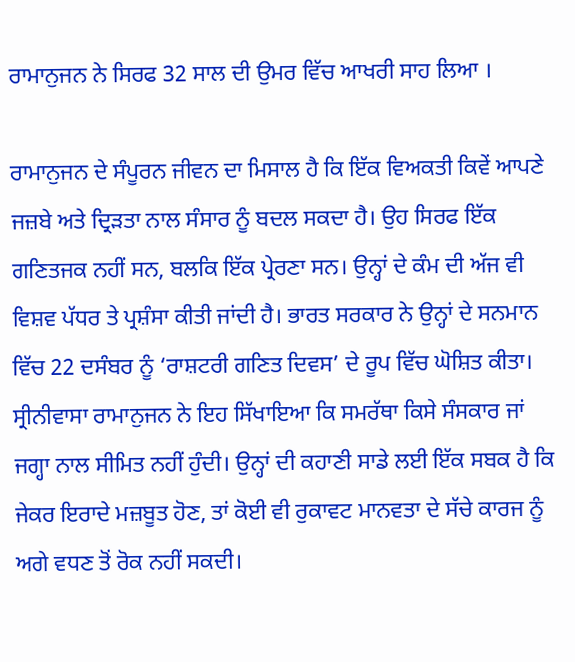ਰਾਮਾਨੁਜਨ ਨੇ ਸਿਰਫ 32 ਸਾਲ ਦੀ ਉਮਰ ਵਿੱਚ ਆਖਰੀ ਸਾਹ ਲਿਆ ।

ਰਾਮਾਨੁਜਨ ਦੇ ਸੰਪੂਰਨ ਜੀਵਨ ਦਾ ਮਿਸਾਲ ਹੈ ਕਿ ਇੱਕ ਵਿਅਕਤੀ ਕਿਵੇਂ ਆਪਣੇ ਜਜ਼ਬੇ ਅਤੇ ਦ੍ਰਿੜਤਾ ਨਾਲ ਸੰਸਾਰ ਨੂੰ ਬਦਲ ਸਕਦਾ ਹੈ। ਉਹ ਸਿਰਫ ਇੱਕ ਗਣਿਤਜਕ ਨਹੀਂ ਸਨ, ਬਲਕਿ ਇੱਕ ਪ੍ਰੇਰਣਾ ਸਨ। ਉਨ੍ਹਾਂ ਦੇ ਕੰਮ ਦੀ ਅੱਜ ਵੀ ਵਿਸ਼ਵ ਪੱਧਰ ਤੇ ਪ੍ਰਸ਼ੰਸਾ ਕੀਤੀ ਜਾਂਦੀ ਹੈ। ਭਾਰਤ ਸਰਕਾਰ ਨੇ ਉਨ੍ਹਾਂ ਦੇ ਸਨਮਾਨ ਵਿੱਚ 22 ਦਸੰਬਰ ਨੂੰ ‘ਰਾਸ਼ਟਰੀ ਗਣਿਤ ਦਿਵਸ’ ਦੇ ਰੂਪ ਵਿੱਚ ਘੋਸ਼ਿਤ ਕੀਤਾ। ਸ੍ਰੀਨੀਵਾਸਾ ਰਾਮਾਨੁਜਨ ਨੇ ਇਹ ਸਿੱਖਾਇਆ ਕਿ ਸਮਰੱਥਾ ਕਿਸੇ ਸੰਸਕਾਰ ਜਾਂ ਜਗ੍ਹਾ ਨਾਲ ਸੀਮਿਤ ਨਹੀਂ ਹੁੰਦੀ। ਉਨ੍ਹਾਂ ਦੀ ਕਹਾਣੀ ਸਾਡੇ ਲਈ ਇੱਕ ਸਬਕ ਹੈ ਕਿ ਜੇਕਰ ਇਰਾਦੇ ਮਜ਼ਬੂਤ ਹੋਣ, ਤਾਂ ਕੋਈ ਵੀ ਰੁਕਾਵਟ ਮਾਨਵਤਾ ਦੇ ਸੱਚੇ ਕਾਰਜ ਨੂੰ ਅਗੇ ਵਧਣ ਤੋਂ ਰੋਕ ਨਹੀਂ ਸਕਦੀ।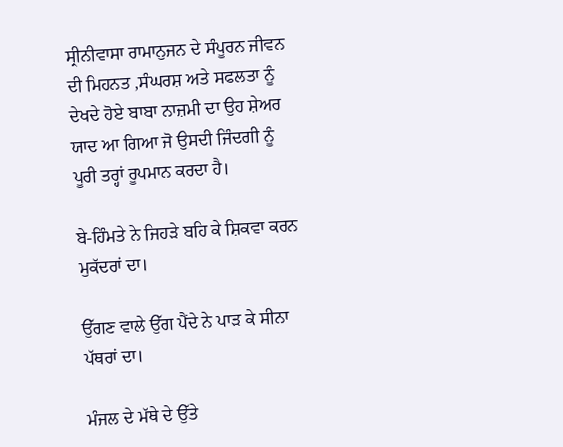ਸ੍ਰੀਨੀਵਾਸਾ ਰਾਮਾਨੁਜਨ ਦੇ ਸੰਪੂਰਨ ਜੀਵਨ ਦੀ ਮਿਹਨਤ ,ਸੰਘਰਸ਼ ਅਤੇ ਸਫਲਤਾ ਨੂੰ ਦੇਖਦੇ ਹੋਏ ਬਾਬਾ ਨਾਜ਼ਮੀ ਦਾ ਉਹ ਸ਼ੇਅਰ ਯਾਦ ਆ ਗਿਆ ਜੋ ਉਸਦੀ ਜਿੰਦਗੀ ਨੂੰ ਪੂਰੀ ਤਰ੍ਹਾਂ ਰੂਪਮਾਨ ਕਰਦਾ ਹੈ।

ਬੇ-ਹਿੰਮਤੇ ਨੇ ਜਿਹੜੇ ਬਹਿ ਕੇ ਸ਼ਿਕਵਾ ਕਰਨ ਮੁਕੱਦਰਾਂ ਦਾ।

ਉੱਗਣ ਵਾਲੇ ਉੱਗ ਪੈਂਦੇ ਨੇ ਪਾੜ ਕੇ ਸੀਨਾ ਪੱਥਰਾਂ ਦਾ।

ਮੰਜਲ ਦੇ ਮੱਥੇ ਦੇ ਉੱਤੇ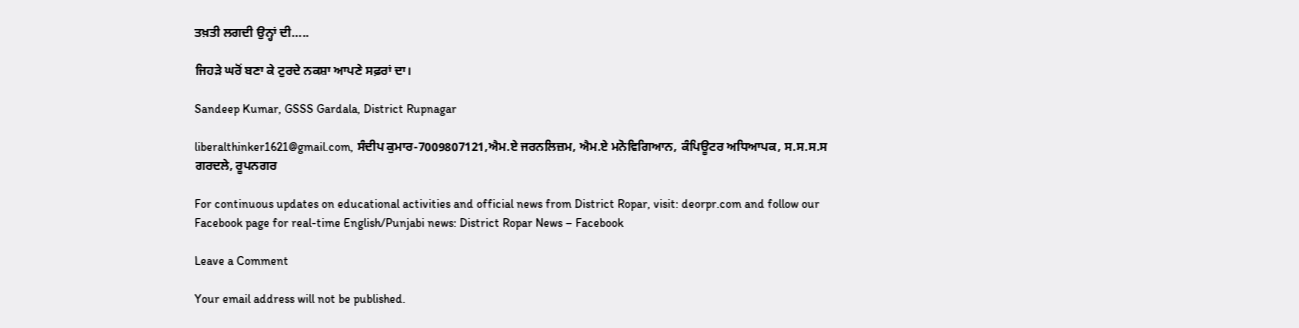ਤਖ਼ਤੀ ਲਗਦੀ ਉਨ੍ਹਾਂ ਦੀ…..

ਜਿਹੜੇ ਘਰੋਂ ਬਣਾ ਕੇ ਟੁਰਦੇ ਨਕਸ਼ਾ ਆਪਣੇ ਸਫ਼ਰਾਂ ਦਾ।

Sandeep Kumar, GSSS Gardala, District Rupnagar

liberalthinker1621@gmail.com, ਸੰਦੀਪ ਕੁਮਾਰ-7009807121,ਐਮ.ਏ ਜਰਨਲਿਜ਼ਮ, ਐਮ.ਏ ਮਨੋਵਿਗਿਆਨ, ਕੰਪਿਊਟਰ ਅਧਿਆਪਕ, ਸ.ਸ.ਸ.ਸ ਗਰਦਲੇ, ਰੂਪਨਗਰ

For continuous updates on educational activities and official news from District Ropar, visit: deorpr.com and follow our Facebook page for real-time English/Punjabi news: District Ropar News – Facebook

Leave a Comment

Your email address will not be published.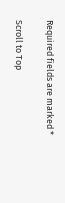Required fields are marked *

Scroll to Top